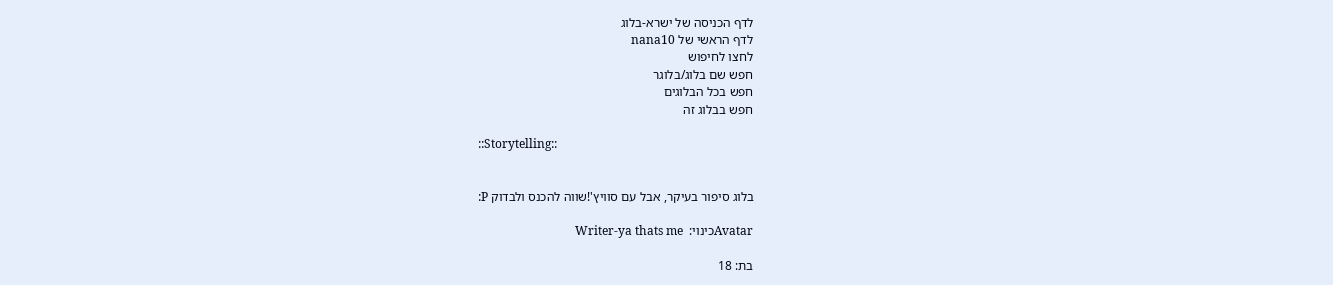לדף הכניסה של ישרא-בלוג
לדף הראשי של nana10
לחצו לחיפוש
חפש שם בלוג/בלוגר
חפש בכל הבלוגים
חפש בבלוג זה

::Storytelling::


בלוג סיפור בעיקר, אבל עם סוויץ'!שווה להכנס ולבדוק P:

Avatarכינוי:  Writer-ya thats me

בת: 18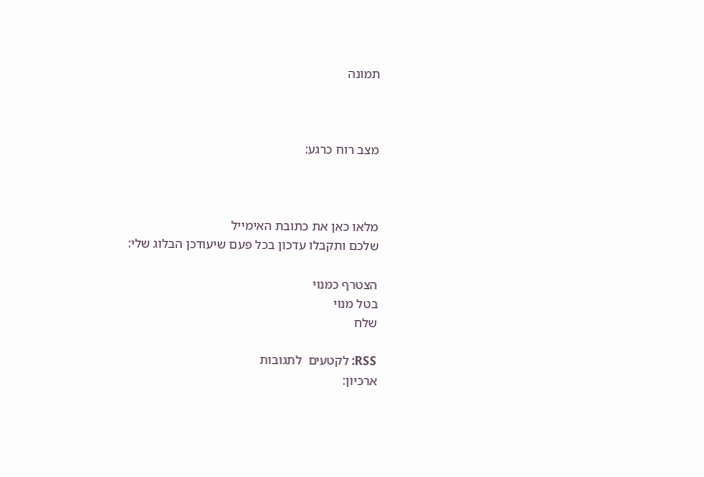תמונה



מצב רוח כרגע:



מלאו כאן את כתובת האימייל
שלכם ותקבלו עדכון בכל פעם שיעודכן הבלוג שלי:

הצטרף כמנוי
בטל מנוי
שלח

RSS: לקטעים  לתגובות
ארכיון: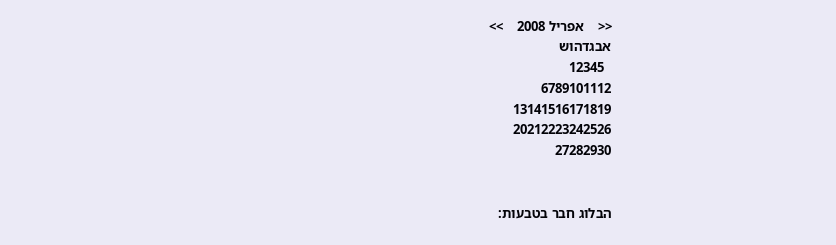<<    אפריל 2008    >>
אבגדהוש
  12345
6789101112
13141516171819
20212223242526
27282930


הבלוג חבר בטבעות: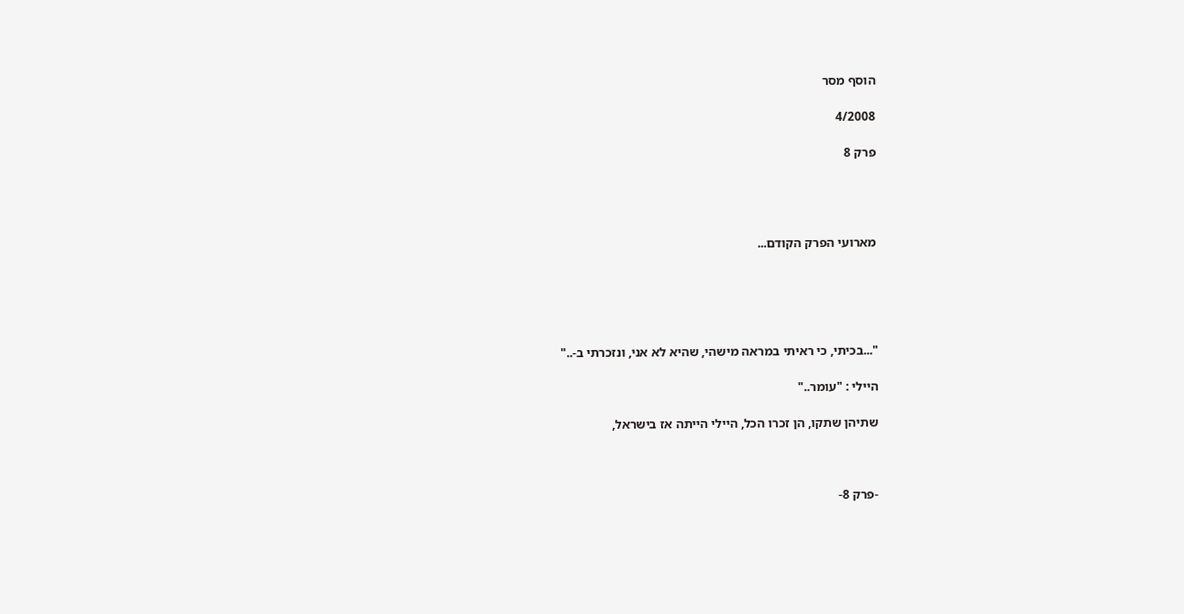הוסף מסר

4/2008

פרק 8




מארועי הפרק הקודם...





"...בכיתי, כי ראיתי במראה מישהי, שהיא לא אני, ונזכרתי ב-.."

היילי : "עומר.."

שתיהן שתקו, הן זכרו הכל, היילי הייתה אז בישראל,



-פרק 8-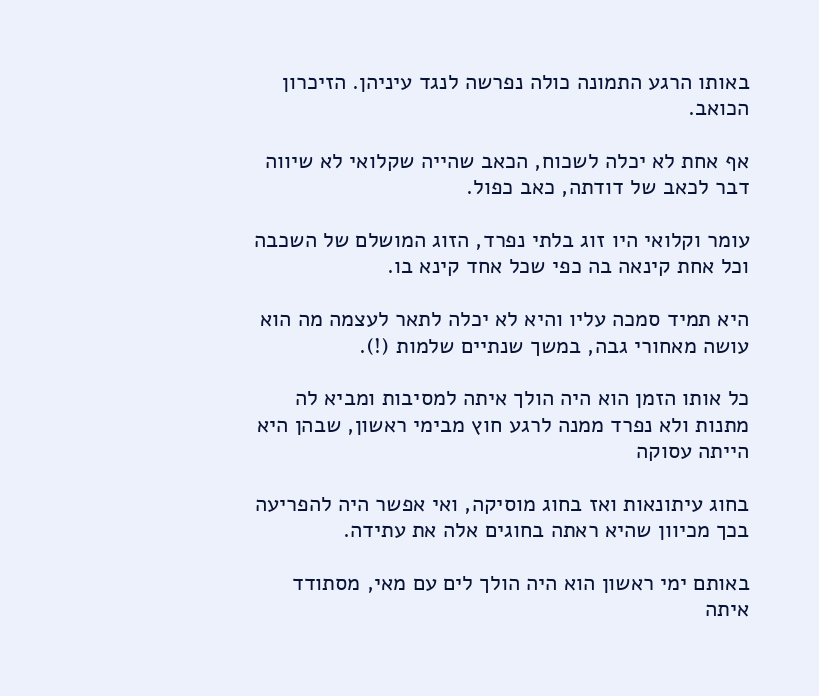באותו הרגע התמונה כולה נפרשה לנגד עיניהן. הזיכרון הכואב.

אף אחת לא יכלה לשכוח, הכאב שהייה שקלואי לא שיווה דבר לכאב של דודתה, כאב כפול.

עומר וקלואי היו זוג בלתי נפרד, הזוג המושלם של השכבה וכל אחת קינאה בה כפי שכל אחד קינא בו.

היא תמיד סמכה עליו והיא לא יכלה לתאר לעצמה מה הוא עושה מאחורי גבה, במשך שנתיים שלמות (!).

כל אותו הזמן הוא היה הולך איתה למסיבות ומביא לה מתנות ולא נפרד ממנה לרגע חוץ מבימי ראשון, שבהן היא הייתה עסוקה

בחוג עיתונאות ואז בחוג מוסיקה, ואי אפשר היה להפריעה בכך מכיוון שהיא ראתה בחוגים אלה את עתידה.

באותם ימי ראשון הוא היה הולך לים עם מאי, מסתודד איתה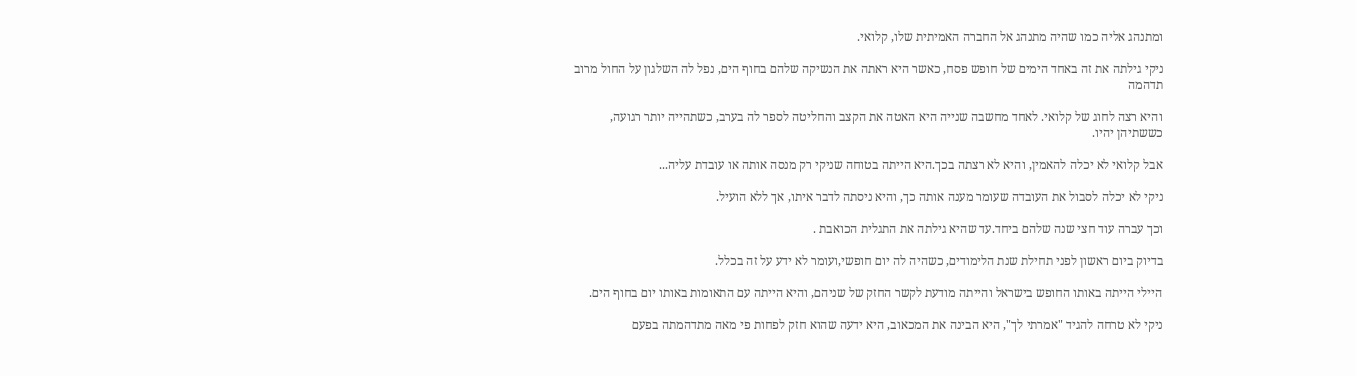ומתנהג אליה כמו שהיה מתנהג אל החברה האמיתית שלו, קלואי.

ניקי גילתה את זה באחד הימים של חופש פסח, כאשר היא ראתה את הנשיקה שלהם בחוף הים, נפל לה השלגון על החול מרוב תדהמה

והיא רצה לחוג של קלואי. לאחד מחשבה שנייה היא האטה את הקצב והחליטה לספר לה בערב, כשתהייה יותר רגועה, כששתיהן יהיו.

אבל קלואי לא יכלה להאמין, והיא לא רצתה בכך.היא הייתה בטוחה שניקי רק מנסה אותה או עובדת עליה...

ניקי לא יכלה לסבול את העובדה שעומר מענה אותה כך, והיא ניסתה לדבר איתו, אך ללא הועיל.

וכך עברה עוד חצי שנה שלהם ביחד.עד שהיא גילתה את התגלית הכואבת .

בדיוק ביום ראשון לפני תחילת שנת הלימודים, כשהיה לה יום חופשי,ועומר לא ידע על זה בכלל.

היילי הייתה באותו החופש בישראל והייתה מודעת לקשר החזק של שניהם, והיא הייתה עם התאומות באותו יום בחוף הים.

ניקי לא טרחה להגיד "אמרתי לך", היא הבינה את המכאוב, היא ידעה שהוא חזק לפחות פי מאה מתדהמתה בפעם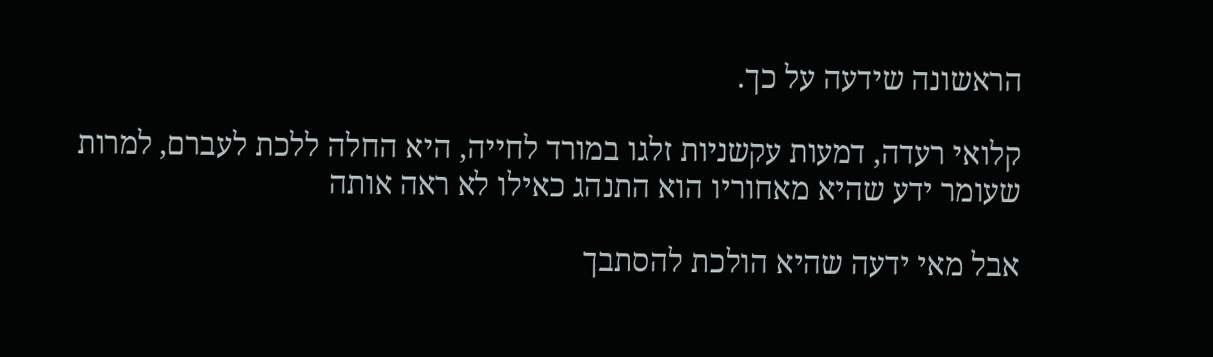הראשונה שידעה על כך.

קלואי רעדה, דמעות עקשניות זלגו במורד לחייה, היא החלה ללכת לעברם, למרות שעומר ידע שהיא מאחוריו הוא התנהג כאילו לא ראה אותה

אבל מאי ידעה שהיא הולכת להסתבך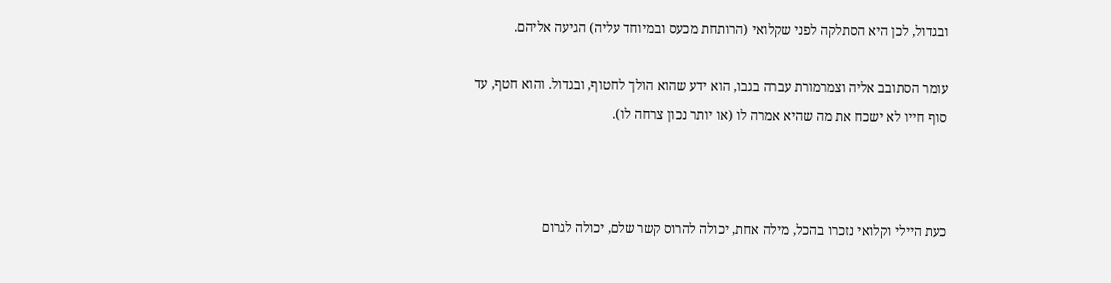ובגדול, לכן היא הסתלקה לפני שקלואי (הרותחת מכעס ובמיוחד עליה) הגיעה אליהם.

עומר הסתובב אליה וצמרמורת עברה בגבו, הוא ידע שהוא הולך לחטוף, ובגדול. והוא חטף, עד סוף חייו לא ישכח את מה שהיא אמרה לו (או יותר נכון צרחה לו).



כעת היילי וקלואי נזכרו בהכל, מילה אחת, יכולה להרוס קשר שלם, יכולה לגרום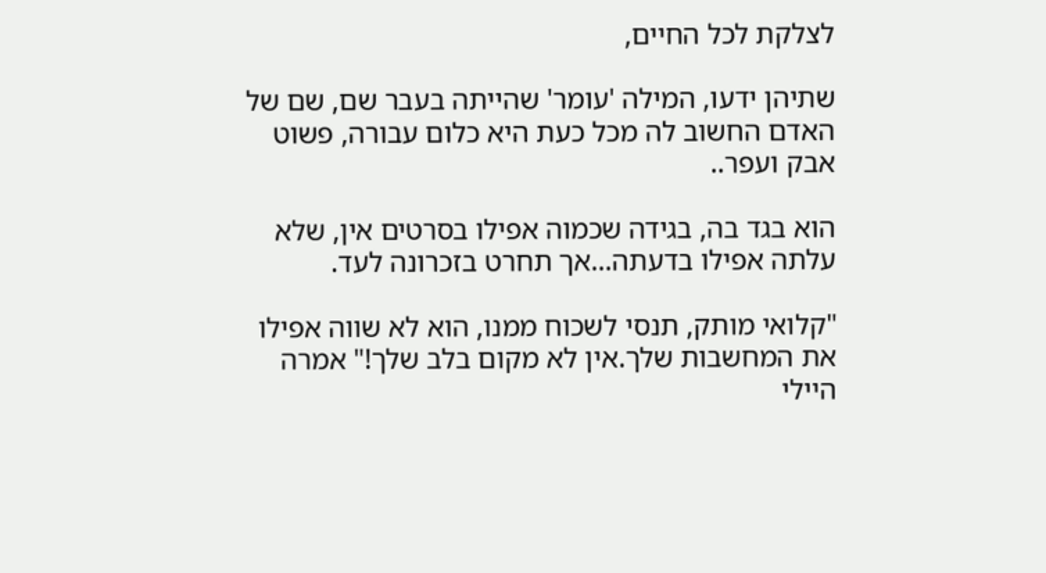לצלקת לכל החיים,

שתיהן ידעו, המילה 'עומר' שהייתה בעבר שם, שם של האדם החשוב לה מכל כעת היא כלום עבורה, פשוט אבק ועפר..

הוא בגד בה, בגידה שכמוה אפילו בסרטים אין, שלא עלתה אפילו בדעתה...אך תחרט בזכרונה לעד.

"קלואי מותק, תנסי לשכוח ממנו, הוא לא שווה אפילו את המחשבות שלך.אין לא מקום בלב שלך!" אמרה היילי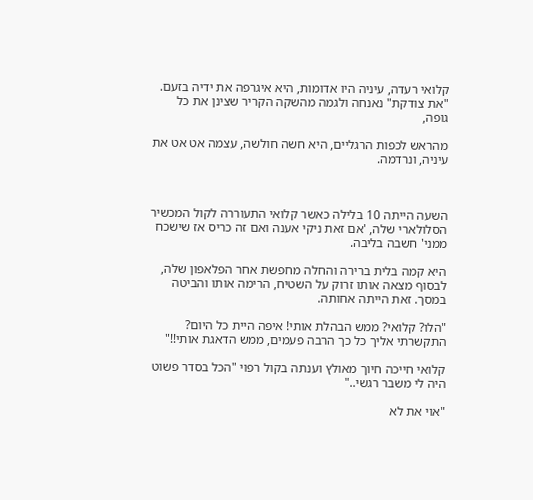קלואי רעדה, עיניה היו אדומות, היא איגרפה את ידיה בזעם. "את צודקת" נאנחה ולגמה מהשקה הקריר שצינן את כל גופה,

מהראש לכפות הרגליים, היא חשה חולשה, עצמה אט אט את עיניה, ונרדמה.



השעה הייתה 10 בלילה כאשר קלואי התעוררה לקול המכשיר הסלולארי שלה, 'אם זאת ניקי אענה ואם זה כריס אז שישכח ממני' חשבה בליבה.

היא קמה בלית ברירה והחלה מחפשת אחר הפלאפון שלה, לבסוף מצאה אותו זרוק על השטיח, הרימה אותו והביטה במסך. זאת הייתה אחותה.

"הלו? קלואי? ממש הבהלת אותי! איפה היית כל היום? התקשרתי אליך כל כך הרבה פעמים, ממש הדאגת אותי!!"

קלואי חייכה חיוך מאולץ וענתה בקול רפוי "הכל בסדר פשוט היה לי משבר רגשי.."

"אוי את לא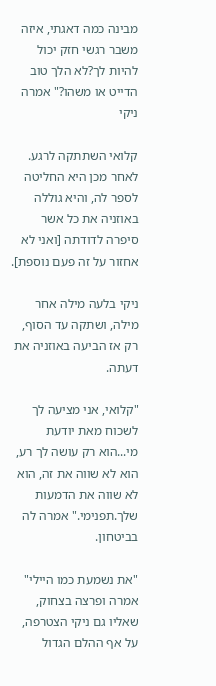מבינה כמה דאגתי, איזה משבר רגשי חזק יכול להיות לך?לא הלך טוב הדייט או משהו?" אמרה ניקי

קלואי השתתקה לרגע. לאחר מכן היא החליטה לספר לה, והיא גוללה באוזניה את כל אשר סיפרה לדודתה [ואני לא אחזור על זה פעם נוספת].

ניקי בלעה מילה אחר מילה, ושתקה עד הסוף, רק אז הביעה באוזניה את דעתה.

"קלואי, אני מציעה לך לשכוח מאת יודעת מי...הוא רק עושה לך רע, הוא לא שווה את זה, הוא לא שווה את הדמעות שלך.תפנימי." אמרה לה בביטחון.

"את נשמעת כמו היילי" אמרה ופרצה בצחוק, שאליו גם ניקי הצטרפה, על אף ההלם הגדול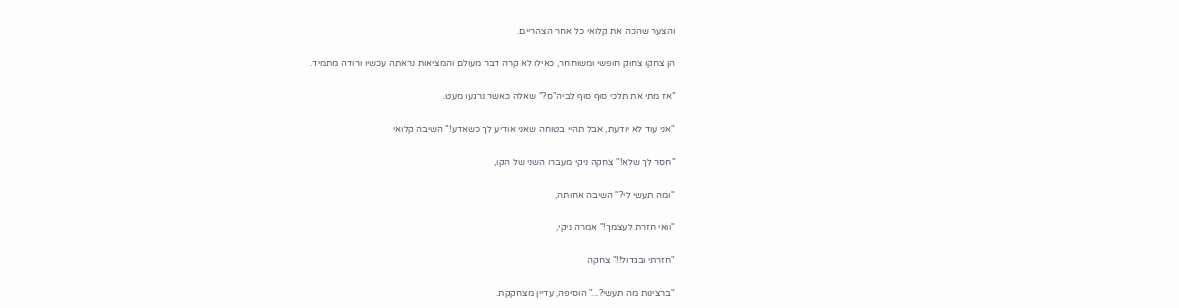והצער שהכה את קלואי כל אחר הצהריים.

הן צחקו צחוק חופשי ומשוחחר, כאילו לא קרה דבר מעולם והמציאות נראתה עכשיו ורודה מתמיד.

"אז מתי את תלכי סוף סוף לביה"ס?" שאלה כאשר נרגעו מעט.

"אני עוד לא יודעת, אבל תהיי בטוחה שאני אודיע לך כשאדע!" השיבה קלואי

"חסר לך שלא!" צחקה ניקי מעברו השני של הקו,

"ומה תעשי לי?" השיבה אחותה,

"וואי חזרת לעצמך!" אמרה ניקי,

"חזרתי ובגדול!!" צחקה

"ברצינות מה תעשי?..." הוסיפה, עדיין מצחקקת.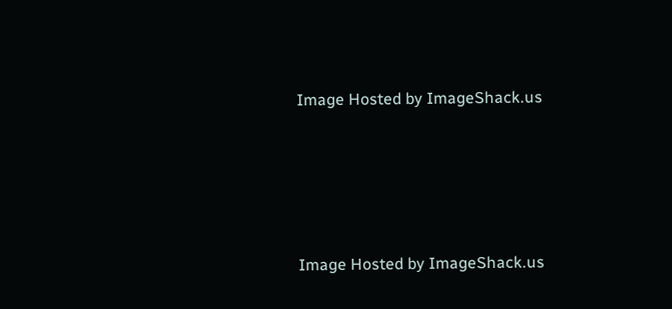Image Hosted by ImageShack.us





Image Hosted by ImageShack.us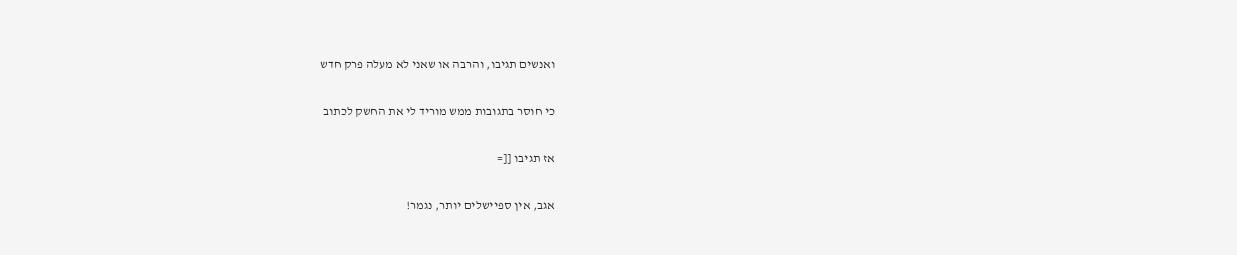ואנשים תגיבו, והרבה או שאני לא מעלה פרק חדש

כי חוסר בתגובות ממש מוריד לי את החשק לכתוב

אז תגיבו [[=

אגב, אין ספיישלים יותר, נגמר!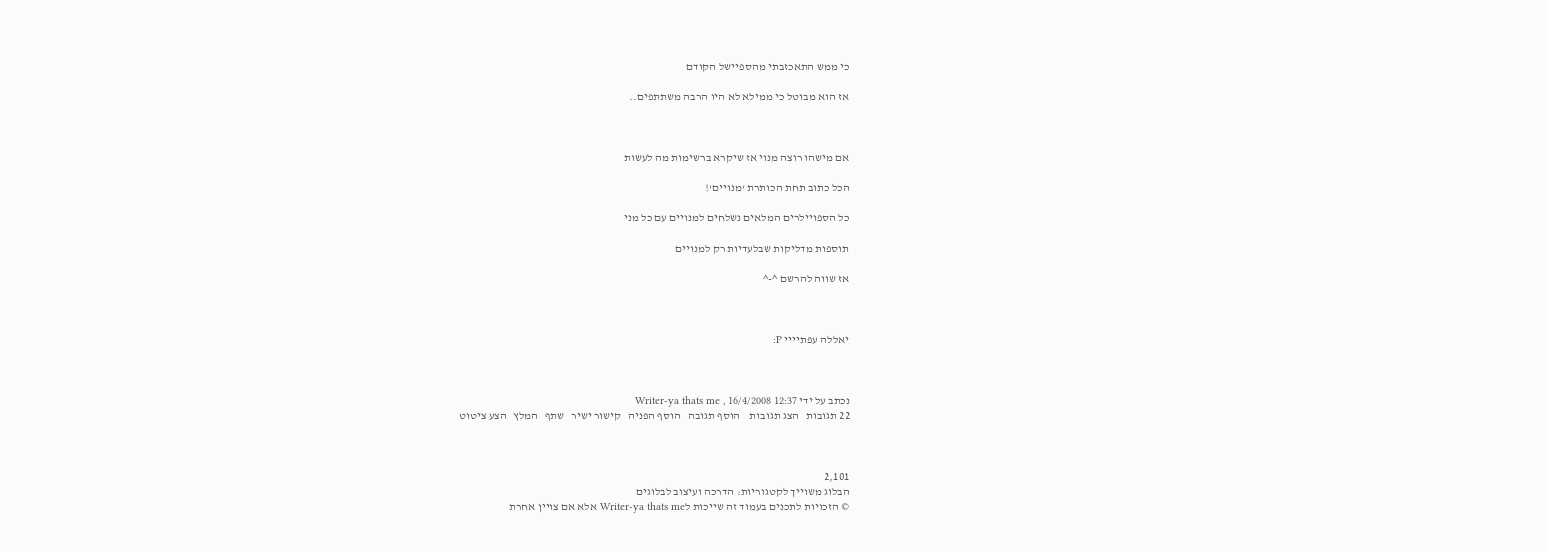כי ממש התאכזבתי מהספיישל הקודם

אז הוא מבוטל כי ממילא לא היו הרבה משתתפים..



אם מישהו רוצה מנוי אז שיקרא ברשימות מה לעשות

הכל כתוב תחת הכותרת 'מנויים'!

כל הספויילרים המלאים נשלחים למנויים עם כל מני

תוספות מדליקות שבלעדיות רק למנויים

אז שווה להרשם ^-^



יאללה עפתיייי P:



נכתב על ידי Writer-ya thats me , 16/4/2008 12:37
22 תגובות   הצג תגובות    הוסף תגובה   הוסף הפניה   קישור ישיר   שתף   המלץ   הצע ציטוט



2,101
הבלוג משוייך לקטגוריות: הדרכה ועיצוב לבלוגים
© הזכויות לתכנים בעמוד זה שייכות לWriter-ya thats me אלא אם צויין אחרת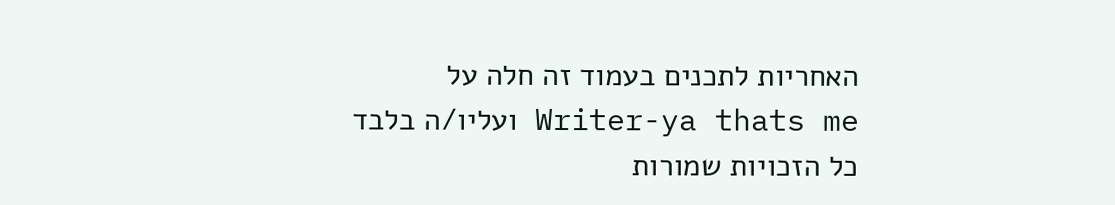האחריות לתכנים בעמוד זה חלה על Writer-ya thats me ועליו/ה בלבד
כל הזכויות שמורות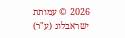2026 © עמותת ישראבלוג (ע"ר)